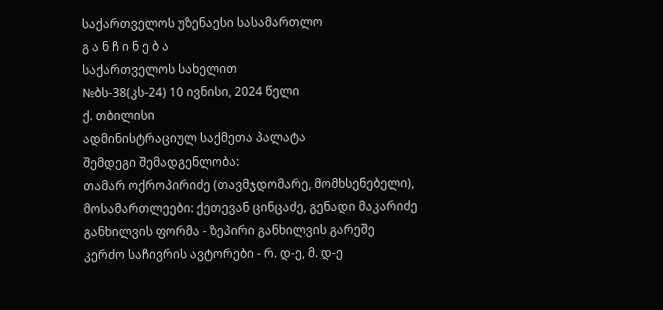საქართველოს უზენაესი სასამართლო
გ ა ნ ჩ ი ნ ე ბ ა
საქართველოს სახელით
№ბს-38(კს-24) 10 ივნისი, 2024 წელი
ქ. თბილისი
ადმინისტრაციულ საქმეთა პალატა
შემდეგი შემადგენლობა:
თამარ ოქროპირიძე (თავმჯდომარე, მომხსენებელი),
მოსამართლეები: ქეთევან ცინცაძე, გენადი მაკარიძე
განხილვის ფორმა - ზეპირი განხილვის გარეშე
კერძო საჩივრის ავტორები - რ. დ-ე, მ. დ-ე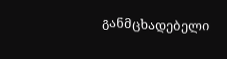განმცხადებელი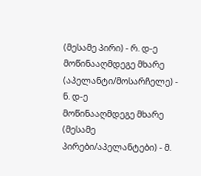(მესამე პირი) - რ. დ-ე
მოწინააღმდეგე მხარე (აპელანტი/მოსარჩელე) - ნ. დ-ე
მოწინააღმდეგე მხარე (მესამე პირები/აპელანტები) - მ.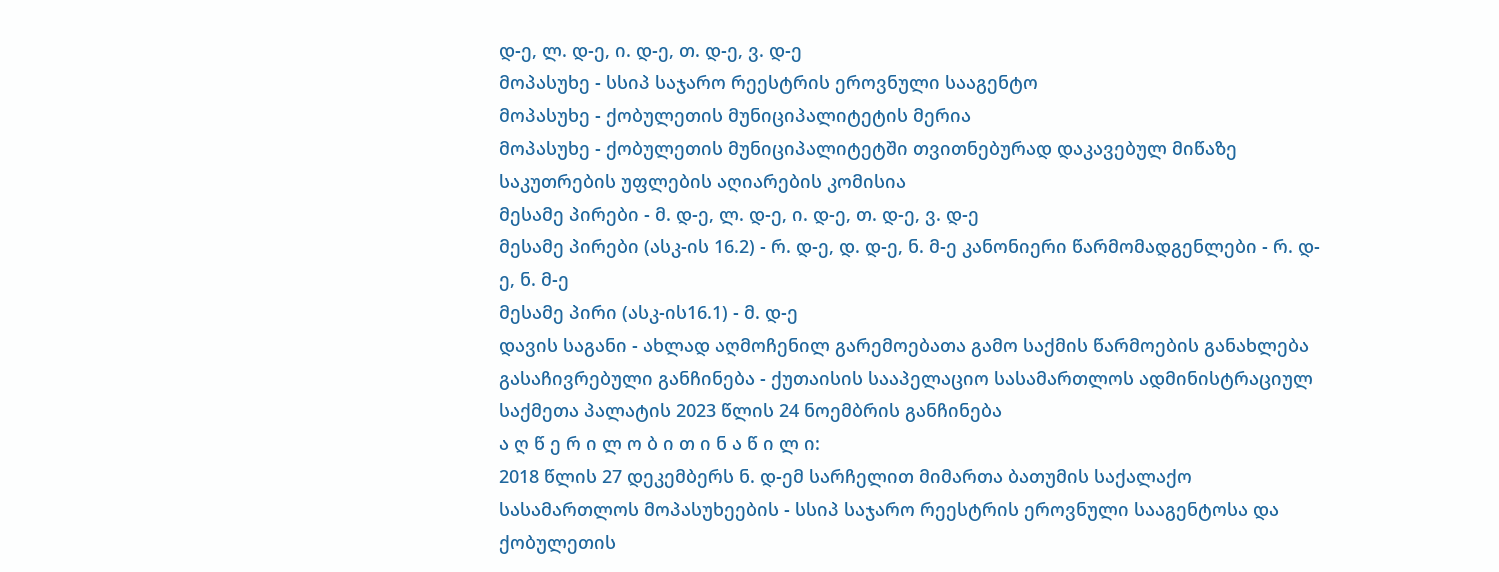დ-ე, ლ. დ-ე, ი. დ-ე, თ. დ-ე, ვ. დ-ე
მოპასუხე - სსიპ საჯარო რეესტრის ეროვნული სააგენტო
მოპასუხე - ქობულეთის მუნიციპალიტეტის მერია
მოპასუხე - ქობულეთის მუნიციპალიტეტში თვითნებურად დაკავებულ მიწაზე საკუთრების უფლების აღიარების კომისია
მესამე პირები - მ. დ-ე, ლ. დ-ე, ი. დ-ე, თ. დ-ე, ვ. დ-ე
მესამე პირები (ასკ-ის 16.2) - რ. დ-ე, დ. დ-ე, ნ. მ-ე კანონიერი წარმომადგენლები - რ. დ-ე, ნ. მ-ე
მესამე პირი (ასკ-ის16.1) - მ. დ-ე
დავის საგანი - ახლად აღმოჩენილ გარემოებათა გამო საქმის წარმოების განახლება
გასაჩივრებული განჩინება - ქუთაისის სააპელაციო სასამართლოს ადმინისტრაციულ საქმეთა პალატის 2023 წლის 24 ნოემბრის განჩინება
ა ღ წ ე რ ი ლ ო ბ ი თ ი ნ ა წ ი ლ ი:
2018 წლის 27 დეკემბერს ნ. დ-ემ სარჩელით მიმართა ბათუმის საქალაქო სასამართლოს მოპასუხეების - სსიპ საჯარო რეესტრის ეროვნული სააგენტოსა და ქობულეთის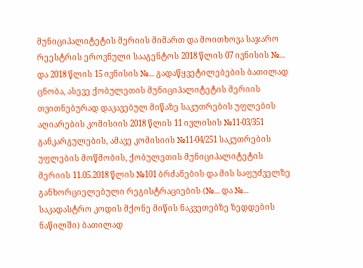მუნიციპალიტეტის მერიის მიმართ და მოითხოვა საჯარო რეესტრის ეროვნული სააგენტოს 2018 წლის 07 ივნისის №... და 2018 წლის 15 ივნისის №... გადაწყვეტილებების ბათილად ცნობა, ასევე ქობულეთის მუნიციპალიტეტის მერიის თვითნებურად დაკავებულ მიწაზე საკუთრების უფლების აღიარების კომისიის 2018 წლის 11 ივლისის №11-03/351 განკარგულების, ამავე კომისიის №11-04/251 საკუთრების უფლების მოწმობის, ქობულეთის მუნიციპალიტეტის მერიის 11.05.2018 წლის №101 ბრძანების და მის საფუძველზე განხორციელებული რეგისტრაციების (№... და №... საკადასტრო კოდის მქონე მიწის ნაკვეთებზე ზედდების ნაწილში) ბათილად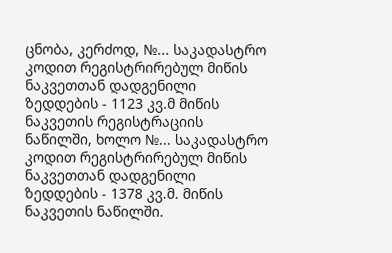ცნობა, კერძოდ, №... საკადასტრო კოდით რეგისტრირებულ მიწის ნაკვეთთან დადგენილი ზედდების - 1123 კვ.მ მიწის ნაკვეთის რეგისტრაციის ნაწილში, ხოლო №... საკადასტრო კოდით რეგისტრირებულ მიწის ნაკვეთთან დადგენილი ზედდების - 1378 კვ.მ. მიწის ნაკვეთის ნაწილში.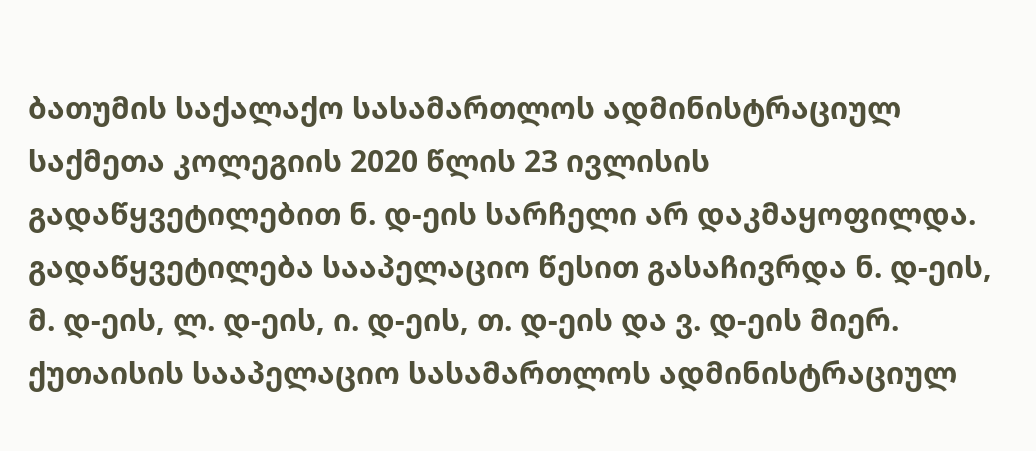ბათუმის საქალაქო სასამართლოს ადმინისტრაციულ საქმეთა კოლეგიის 2020 წლის 23 ივლისის გადაწყვეტილებით ნ. დ-ეის სარჩელი არ დაკმაყოფილდა. გადაწყვეტილება სააპელაციო წესით გასაჩივრდა ნ. დ-ეის, მ. დ-ეის, ლ. დ-ეის, ი. დ-ეის, თ. დ-ეის და ვ. დ-ეის მიერ.
ქუთაისის სააპელაციო სასამართლოს ადმინისტრაციულ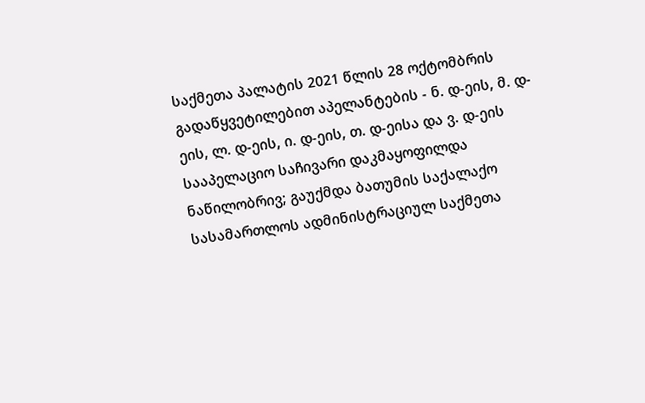საქმეთა პალატის 2021 წლის 28 ოქტომბრის გადაწყვეტილებით აპელანტების - ნ. დ-ეის, მ. დ-ეის, ლ. დ-ეის, ი. დ-ეის, თ. დ-ეისა და ვ. დ-ეის სააპელაციო საჩივარი დაკმაყოფილდა ნაწილობრივ; გაუქმდა ბათუმის საქალაქო სასამართლოს ადმინისტრაციულ საქმეთა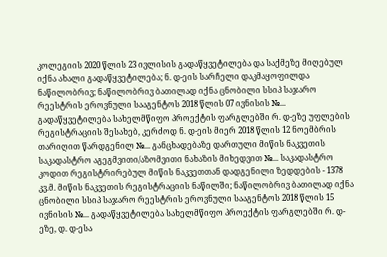კოლეგიის 2020 წლის 23 ივლისის გადაწყვეტილება და საქმეზე მიღებულ იქნა ახალი გადაწყვეტილება; ნ. დ-ეის სარჩელი დაკმაყოფილდა ნაწილობრივ; ნაწილობრივ ბათილად იქნა ცნობილი სსიპ საჯარო რეესტრის ეროვნული სააგენტოს 2018 წლის 07 ივნისის №... გადაწყვეტილება სახელმწიფო პროექტის ფარგლებში რ. დ-ეზე უფლების რეგისტრაციის შესახებ, კერძოდ ნ. დ-ეის მიერ 2018 წლის 12 ნოემბრის თარიღით წარდგენილ №... განცხადებაზე დართული მიწის ნაკვეთის საკადასტრო აგეგმვითი/აზომვითი ნახაზის მიხედვით №... საკადასტრო კოდით რეგისტრირებულ მიწის ნაკვეთთან დადგენილი ზედდების - 1378 კვ.მ. მიწის ნაკვეთის რეგისტრაციის ნაწილში; ნაწილობრივ ბათილად იქნა ცნობილი სსიპ საჯარო რეესტრის ეროვნული სააგენტოს 2018 წლის 15 ივნისის №... გადაწყვეტილება სახელმწიფო პროექტის ფარგლებში რ. დ-ეზე, დ. დ-ესა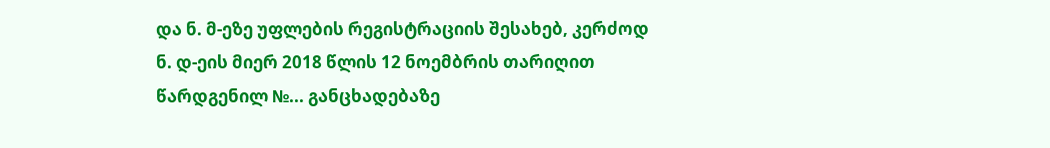და ნ. მ-ეზე უფლების რეგისტრაციის შესახებ, კერძოდ ნ. დ-ეის მიერ 2018 წლის 12 ნოემბრის თარიღით წარდგენილ №... განცხადებაზე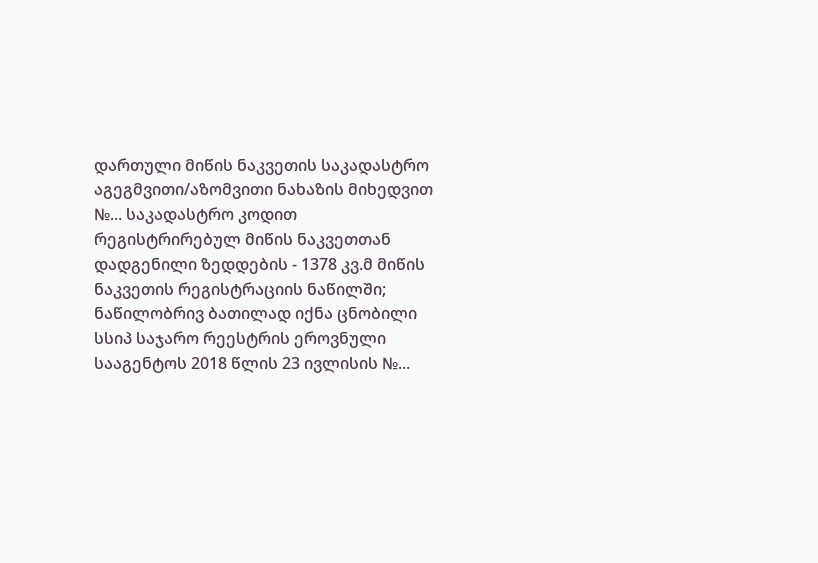დართული მიწის ნაკვეთის საკადასტრო აგეგმვითი/აზომვითი ნახაზის მიხედვით №... საკადასტრო კოდით რეგისტრირებულ მიწის ნაკვეთთან დადგენილი ზედდების - 1378 კვ.მ მიწის ნაკვეთის რეგისტრაციის ნაწილში; ნაწილობრივ ბათილად იქნა ცნობილი სსიპ საჯარო რეესტრის ეროვნული სააგენტოს 2018 წლის 23 ივლისის №...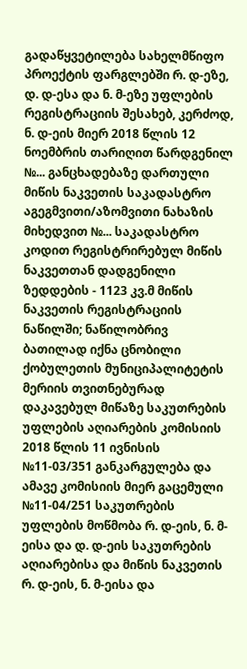გადაწყვეტილება სახელმწიფო პროექტის ფარგლებში რ. დ-ეზე, დ. დ-ესა და ნ. მ-ეზე უფლების რეგისტრაციის შესახებ, კერძოდ, ნ. დ-ეის მიერ 2018 წლის 12 ნოემბრის თარიღით წარდგენილ №... განცხადებაზე დართული მიწის ნაკვეთის საკადასტრო აგეგმვითი/აზომვითი ნახაზის მიხედვით №... საკადასტრო კოდით რეგისტრირებულ მიწის ნაკვეთთან დადგენილი ზედდების - 1123 კვ.მ მიწის ნაკვეთის რეგისტრაციის ნაწილში; ნაწილობრივ ბათილად იქნა ცნობილი ქობულეთის მუნიციპალიტეტის მერიის თვითნებურად დაკავებულ მიწაზე საკუთრების უფლების აღიარების კომისიის 2018 წლის 11 ივნისის №11-03/351 განკარგულება და ამავე კომისიის მიერ გაცემული №11-04/251 საკუთრების უფლების მოწმობა რ. დ-ეის, ნ. მ-ეისა და დ. დ-ეის საკუთრების აღიარებისა და მიწის ნაკვეთის რ. დ-ეის, ნ. მ-ეისა და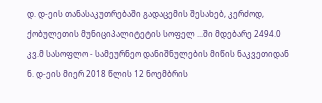დ. დ-ეის თანასაკუთრებაში გადაცემის შესახებ, კერძოდ, ქობულეთის მუნიციპალიტეტის სოფელ ...ში მდებარე 2494.0 კვ.მ სასოფლო - სამეურნეო დანიშნულების მიწის ნაკვეთიდან ნ. დ-ეის მიერ 2018 წლის 12 ნოემბრის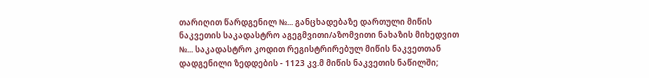თარიღით წარდგენილ №... განცხადებაზე დართული მიწის ნაკვეთის საკადასტრო აგეგმვითი/აზომვითი ნახაზის მიხედვით №... საკადასტრო კოდით რეგისტრირებულ მიწის ნაკვეთთან დადგენილი ზედდების - 1123 კვ.მ მიწის ნაკვეთის ნაწილში;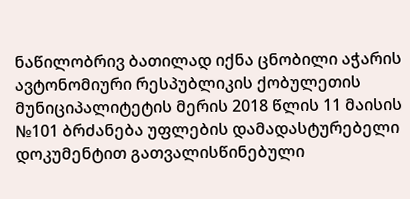ნაწილობრივ ბათილად იქნა ცნობილი აჭარის ავტონომიური რესპუბლიკის ქობულეთის მუნიციპალიტეტის მერის 2018 წლის 11 მაისის №101 ბრძანება უფლების დამადასტურებელი დოკუმენტით გათვალისწინებული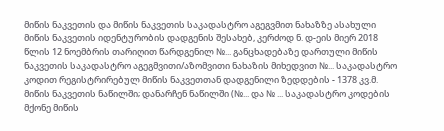მიწის ნაკვეთის და მიწის ნაკვეთის საკადასტრო აგეგვმით ნახაზზე ასახული მიწის ნაკვეთის იდენტურობის დადგენის შესახებ, კერძოდ ნ. დ-ეის მიერ 2018 წლის 12 ნოემბრის თარიღით წარდგენილ №... განცხადებაზე დართული მიწის ნაკვეთის საკადასტრო აგეგმვითი/აზომვითი ნახაზის მიხედვით №... საკადასტრო კოდით რეგისტრირებულ მიწის ნაკვეთთან დადგენილი ზედდების - 1378 კვ.მ. მიწის ნაკვეთის ნაწილში; დანარჩენ ნაწილში (№... და № ... საკადასტრო კოდების მქონე მიწის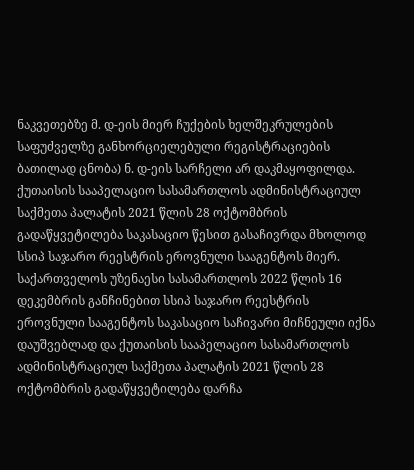ნაკვეთებზე მ. დ-ეის მიერ ჩუქების ხელშეკრულების საფუძველზე განხორციელებული რეგისტრაციების ბათილად ცნობა) ნ. დ-ეის სარჩელი არ დაკმაყოფილდა.
ქუთაისის სააპელაციო სასამართლოს ადმინისტრაციულ საქმეთა პალატის 2021 წლის 28 ოქტომბრის გადაწყვეტილება საკასაციო წესით გასაჩივრდა მხოლოდ სსიპ საჯარო რეესტრის ეროვნული სააგენტოს მიერ.
საქართველოს უზენაესი სასამართლოს 2022 წლის 16 დეკემბრის განჩინებით სსიპ საჯარო რეესტრის ეროვნული სააგენტოს საკასაციო საჩივარი მიჩნეული იქნა დაუშვებლად და ქუთაისის სააპელაციო სასამართლოს ადმინისტრაციულ საქმეთა პალატის 2021 წლის 28 ოქტომბრის გადაწყვეტილება დარჩა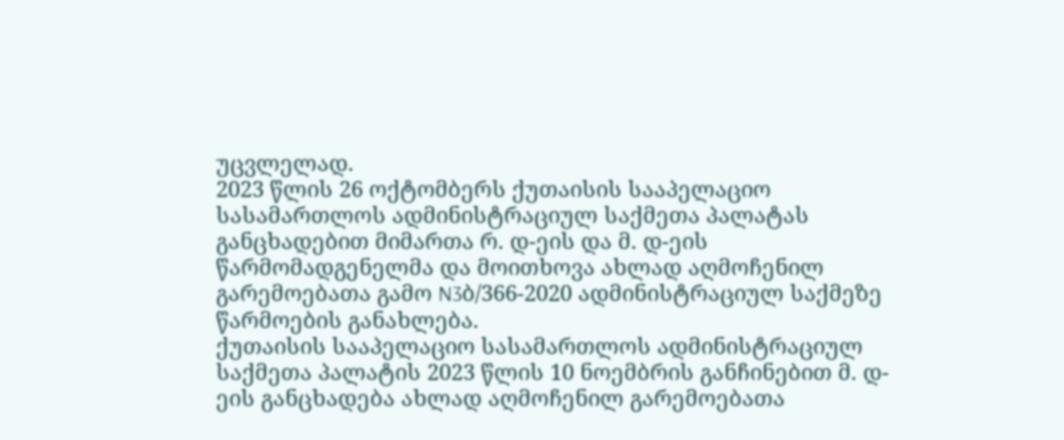უცვლელად.
2023 წლის 26 ოქტომბერს ქუთაისის სააპელაციო სასამართლოს ადმინისტრაციულ საქმეთა პალატას განცხადებით მიმართა რ. დ-ეის და მ. დ-ეის წარმომადგენელმა და მოითხოვა ახლად აღმოჩენილ გარემოებათა გამო N3ბ/366-2020 ადმინისტრაციულ საქმეზე წარმოების განახლება.
ქუთაისის სააპელაციო სასამართლოს ადმინისტრაციულ საქმეთა პალატის 2023 წლის 10 ნოემბრის განჩინებით მ. დ-ეის განცხადება ახლად აღმოჩენილ გარემოებათა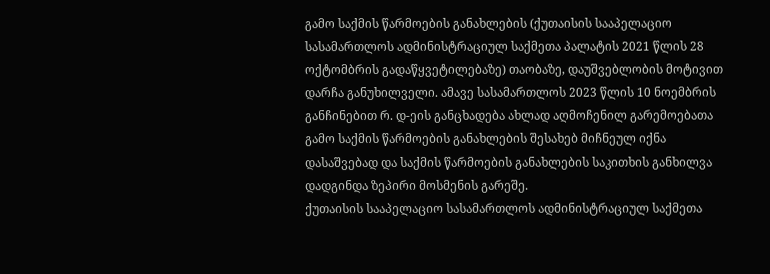გამო საქმის წარმოების განახლების (ქუთაისის სააპელაციო სასამართლოს ადმინისტრაციულ საქმეთა პალატის 2021 წლის 28 ოქტომბრის გადაწყვეტილებაზე) თაობაზე, დაუშვებლობის მოტივით დარჩა განუხილველი. ამავე სასამართლოს 2023 წლის 10 ნოემბრის განჩინებით რ. დ-ეის განცხადება ახლად აღმოჩენილ გარემოებათა გამო საქმის წარმოების განახლების შესახებ მიჩნეულ იქნა დასაშვებად და საქმის წარმოების განახლების საკითხის განხილვა დადგინდა ზეპირი მოსმენის გარეშე.
ქუთაისის სააპელაციო სასამართლოს ადმინისტრაციულ საქმეთა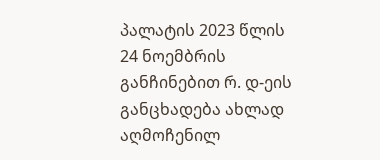პალატის 2023 წლის 24 ნოემბრის განჩინებით რ. დ-ეის განცხადება ახლად აღმოჩენილ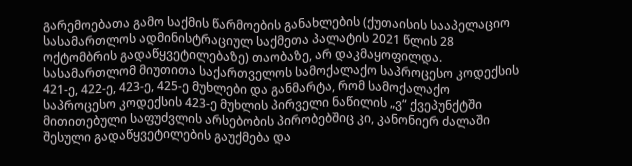გარემოებათა გამო საქმის წარმოების განახლების (ქუთაისის სააპელაციო სასამართლოს ადმინისტრაციულ საქმეთა პალატის 2021 წლის 28 ოქტომბრის გადაწყვეტილებაზე) თაობაზე, არ დაკმაყოფილდა.
სასამართლომ მიუთითა საქართველოს სამოქალაქო საპროცესო კოდექსის 421-ე, 422-ე, 423-ე, 425-ე მუხლები და განმარტა, რომ სამოქალაქო საპროცესო კოდექსის 423-ე მუხლის პირველი ნაწილის „ვ“ ქვეპუნქტში მითითებული საფუძვლის არსებობის პირობებშიც კი, კანონიერ ძალაში შესული გადაწყვეტილების გაუქმება და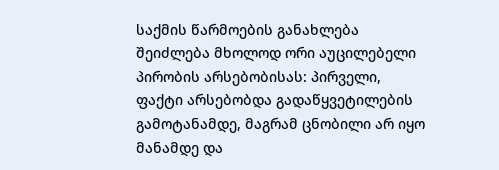საქმის წარმოების განახლება შეიძლება მხოლოდ ორი აუცილებელი პირობის არსებობისას: პირველი, ფაქტი არსებობდა გადაწყვეტილების გამოტანამდე, მაგრამ ცნობილი არ იყო მანამდე და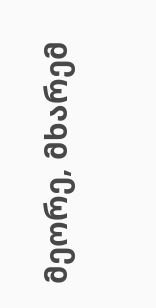მეორე, მხარემ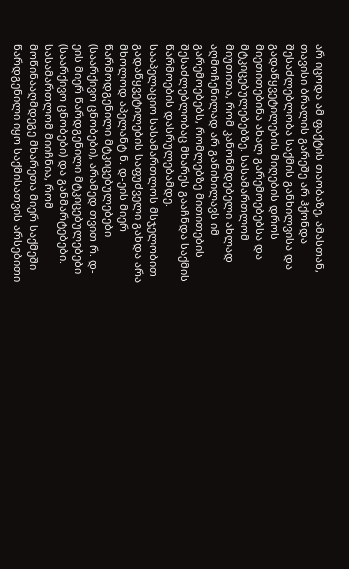არ იცოდა ამ ფაქტის თაობაზე, ამასთან, თავისი ბრალის გარეშე არ ჰქონდა შესაძლებლობა საქმის განხილვისა და გადაწყვეტილების მიღების დროს მიეთითებინა ახალ გარემოებებსა და მტკიცებულებებზე. სასამართლომ მიუთითა, რომ კანონმდებელი ახლად აღმოჩენილად არ განიხილავს იმ გარემოებებს, რომლებზე მითითების შესაძლებლობაც მხარეს გააჩნდა საქმის წარმოების დასრულებამდე.
სააპელაციო სასამართლოს მსჯელობით გადაწყვეტილების საფუძველი გახდა არა მხოლოდ აპელანტ ნ. დ-ეის მიერ წარმოდგენილი მტკიცებულებები (საარქივო ცნობები), არამედ თვით რ. დ-ეის მიერ წარდგენილი მტკიცებულებები (საარქივო ცნობები) და განმარტებები. სასამართლომ მიიჩნია, რომ მოწინააღმდეგე მხარეთა მიერ საქმეში წარდგენილი იყო საქმისათვის არსებითი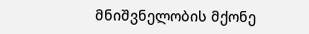მნიშვნელობის მქონე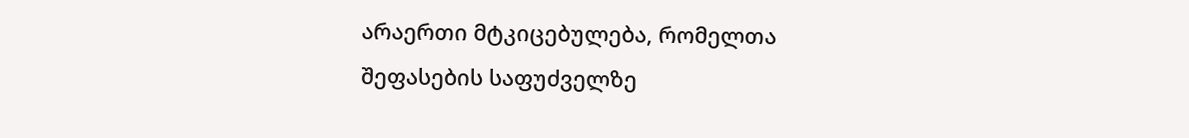არაერთი მტკიცებულება, რომელთა შეფასების საფუძველზე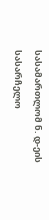სასამართლომ ნ. დ-ეის სასარჩელო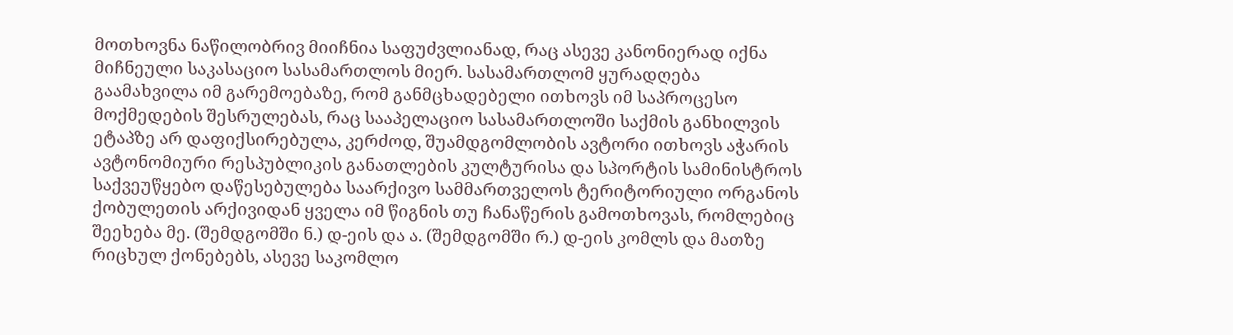მოთხოვნა ნაწილობრივ მიიჩნია საფუძვლიანად, რაც ასევე კანონიერად იქნა მიჩნეული საკასაციო სასამართლოს მიერ. სასამართლომ ყურადღება გაამახვილა იმ გარემოებაზე, რომ განმცხადებელი ითხოვს იმ საპროცესო მოქმედების შესრულებას, რაც სააპელაციო სასამართლოში საქმის განხილვის ეტაპზე არ დაფიქსირებულა, კერძოდ, შუამდგომლობის ავტორი ითხოვს აჭარის ავტონომიური რესპუბლიკის განათლების კულტურისა და სპორტის სამინისტროს საქვეუწყებო დაწესებულება საარქივო სამმართველოს ტერიტორიული ორგანოს ქობულეთის არქივიდან ყველა იმ წიგნის თუ ჩანაწერის გამოთხოვას, რომლებიც შეეხება მე. (შემდგომში ნ.) დ-ეის და ა. (შემდგომში რ.) დ-ეის კომლს და მათზე რიცხულ ქონებებს, ასევე საკომლო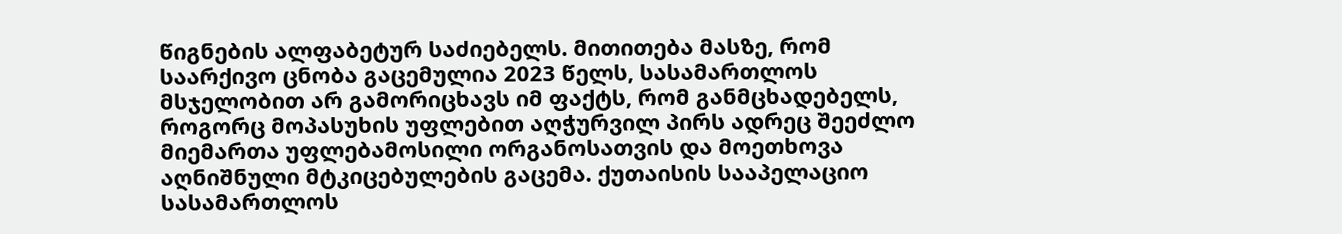წიგნების ალფაბეტურ საძიებელს. მითითება მასზე, რომ საარქივო ცნობა გაცემულია 2023 წელს, სასამართლოს მსჯელობით არ გამორიცხავს იმ ფაქტს, რომ განმცხადებელს, როგორც მოპასუხის უფლებით აღჭურვილ პირს ადრეც შეეძლო მიემართა უფლებამოსილი ორგანოსათვის და მოეთხოვა აღნიშნული მტკიცებულების გაცემა. ქუთაისის სააპელაციო სასამართლოს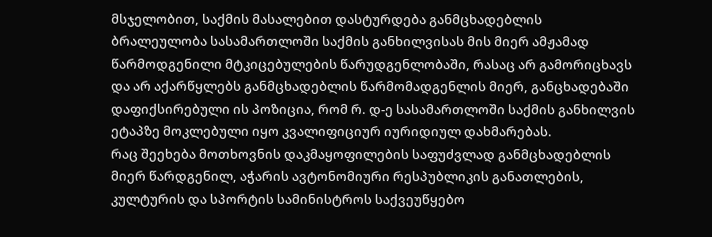მსჯელობით, საქმის მასალებით დასტურდება განმცხადებლის ბრალეულობა სასამართლოში საქმის განხილვისას მის მიერ ამჟამად წარმოდგენილი მტკიცებულების წარუდგენლობაში, რასაც არ გამორიცხავს და არ აქარწყლებს განმცხადებლის წარმომადგენლის მიერ, განცხადებაში დაფიქსირებული ის პოზიცია, რომ რ. დ-ე სასამართლოში საქმის განხილვის ეტაპზე მოკლებული იყო კვალიფიციურ იურიდიულ დახმარებას.
რაც შეეხება მოთხოვნის დაკმაყოფილების საფუძვლად განმცხადებლის მიერ წარდგენილ, აჭარის ავტონომიური რესპუბლიკის განათლების, კულტურის და სპორტის სამინისტროს საქვეუწყებო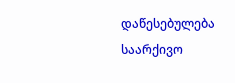დაწესებულება საარქივო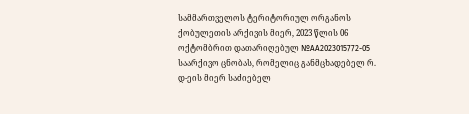სამმართველოს ტერიტორიულ ორგანოს ქობულეთის არქივის მიერ, 2023 წლის 06 ოქტომბრით დათარიღებულ №AA2023015772-05 საარქივო ცნობას, რომელიც განმცხადებელ რ. დ-ეის მიერ საძიებელ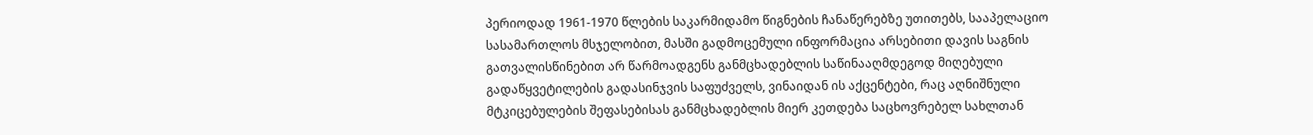პერიოდად 1961-1970 წლების საკარმიდამო წიგნების ჩანაწერებზე უთითებს, სააპელაციო სასამართლოს მსჯელობით, მასში გადმოცემული ინფორმაცია არსებითი დავის საგნის გათვალისწინებით არ წარმოადგენს განმცხადებლის საწინააღმდეგოდ მიღებული გადაწყვეტილების გადასინჯვის საფუძველს, ვინაიდან ის აქცენტები, რაც აღნიშნული მტკიცებულების შეფასებისას განმცხადებლის მიერ კეთდება საცხოვრებელ სახლთან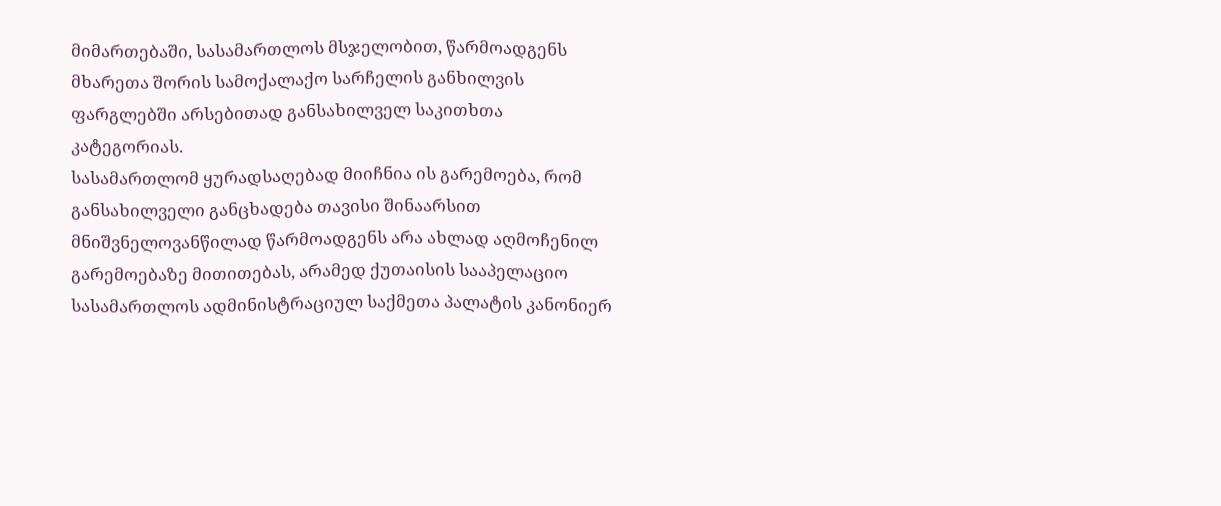მიმართებაში, სასამართლოს მსჯელობით, წარმოადგენს მხარეთა შორის სამოქალაქო სარჩელის განხილვის ფარგლებში არსებითად განსახილველ საკითხთა კატეგორიას.
სასამართლომ ყურადსაღებად მიიჩნია ის გარემოება, რომ განსახილველი განცხადება თავისი შინაარსით მნიშვნელოვანწილად წარმოადგენს არა ახლად აღმოჩენილ გარემოებაზე მითითებას, არამედ ქუთაისის სააპელაციო სასამართლოს ადმინისტრაციულ საქმეთა პალატის კანონიერ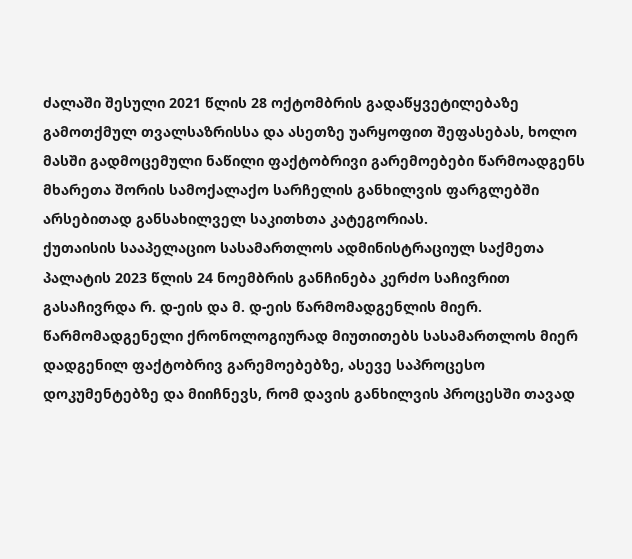ძალაში შესული 2021 წლის 28 ოქტომბრის გადაწყვეტილებაზე გამოთქმულ თვალსაზრისსა და ასეთზე უარყოფით შეფასებას, ხოლო მასში გადმოცემული ნაწილი ფაქტობრივი გარემოებები წარმოადგენს მხარეთა შორის სამოქალაქო სარჩელის განხილვის ფარგლებში არსებითად განსახილველ საკითხთა კატეგორიას.
ქუთაისის სააპელაციო სასამართლოს ადმინისტრაციულ საქმეთა პალატის 2023 წლის 24 ნოემბრის განჩინება კერძო საჩივრით გასაჩივრდა რ. დ-ეის და მ. დ-ეის წარმომადგენლის მიერ.
წარმომადგენელი ქრონოლოგიურად მიუთითებს სასამართლოს მიერ დადგენილ ფაქტობრივ გარემოებებზე, ასევე საპროცესო დოკუმენტებზე და მიიჩნევს, რომ დავის განხილვის პროცესში თავად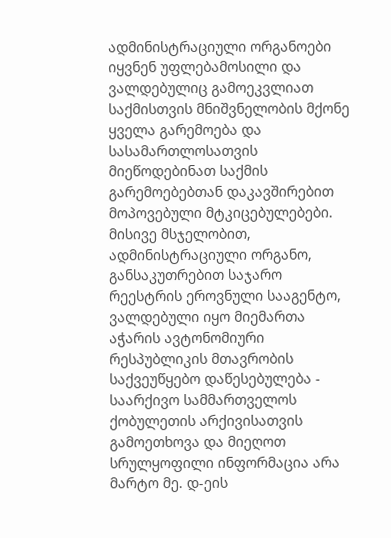ადმინისტრაციული ორგანოები იყვნენ უფლებამოსილი და ვალდებულიც გამოეკვლიათ საქმისთვის მნიშვნელობის მქონე ყველა გარემოება და სასამართლოსათვის მიეწოდებინათ საქმის გარემოებებთან დაკავშირებით მოპოვებული მტკიცებულებები. მისივე მსჯელობით, ადმინისტრაციული ორგანო, განსაკუთრებით საჯარო რეესტრის ეროვნული სააგენტო, ვალდებული იყო მიემართა აჭარის ავტონომიური რესპუბლიკის მთავრობის საქვეუწყებო დაწესებულება - საარქივო სამმართველოს ქობულეთის არქივისათვის გამოეთხოვა და მიეღოთ სრულყოფილი ინფორმაცია არა მარტო მე. დ-ეის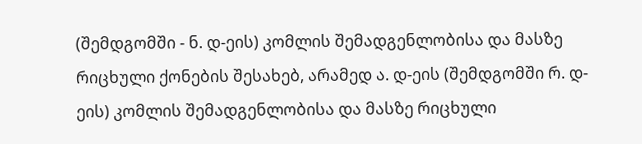(შემდგომში - ნ. დ-ეის) კომლის შემადგენლობისა და მასზე რიცხული ქონების შესახებ, არამედ ა. დ-ეის (შემდგომში რ. დ-ეის) კომლის შემადგენლობისა და მასზე რიცხული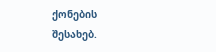ქონების შესახებ.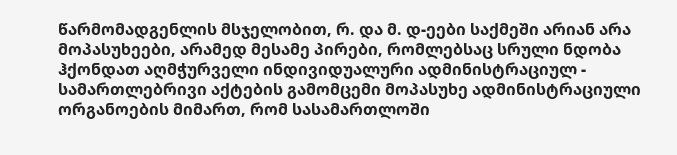წარმომადგენლის მსჯელობით, რ. და მ. დ-ეები საქმეში არიან არა მოპასუხეები, არამედ მესამე პირები, რომლებსაც სრული ნდობა ჰქონდათ აღმჭურველი ინდივიდუალური ადმინისტრაციულ - სამართლებრივი აქტების გამომცემი მოპასუხე ადმინისტრაციული ორგანოების მიმართ, რომ სასამართლოში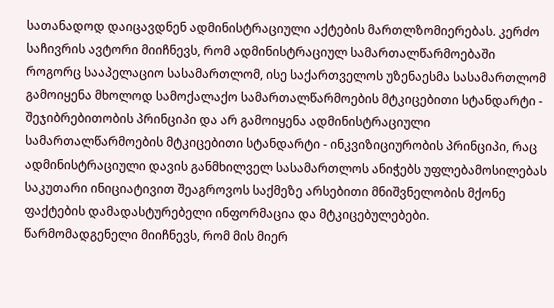სათანადოდ დაიცავდნენ ადმინისტრაციული აქტების მართლზომიერებას. კერძო საჩივრის ავტორი მიიჩნევს, რომ ადმინისტრაციულ სამართალწარმოებაში როგორც სააპელაციო სასამართლომ, ისე საქართველოს უზენაესმა სასამართლომ გამოიყენა მხოლოდ სამოქალაქო სამართალწარმოების მტკიცებითი სტანდარტი - შეჯიბრებითობის პრინციპი და არ გამოიყენა ადმინისტრაციული სამართალწარმოების მტკიცებითი სტანდარტი - ინკვიზიციურობის პრინციპი, რაც ადმინისტრაციული დავის განმხილველ სასამართლოს ანიჭებს უფლებამოსილებას საკუთარი ინიციატივით შეაგროვოს საქმეზე არსებითი მნიშვნელობის მქონე ფაქტების დამადასტურებელი ინფორმაცია და მტკიცებულებები.
წარმომადგენელი მიიჩნევს, რომ მის მიერ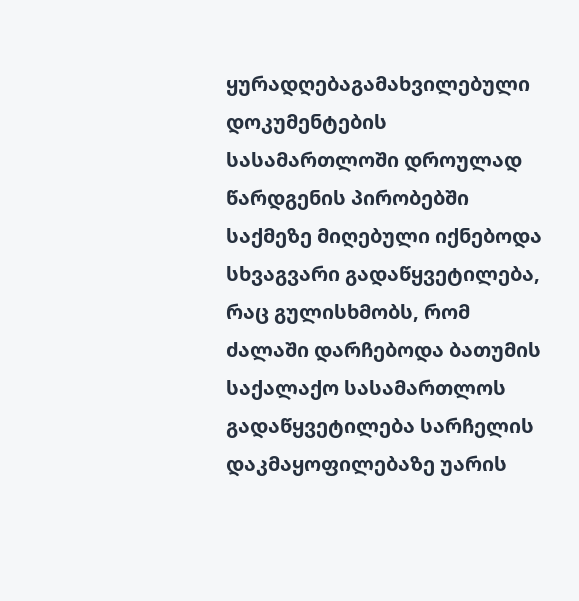ყურადღებაგამახვილებული დოკუმენტების სასამართლოში დროულად წარდგენის პირობებში საქმეზე მიღებული იქნებოდა სხვაგვარი გადაწყვეტილება, რაც გულისხმობს, რომ ძალაში დარჩებოდა ბათუმის საქალაქო სასამართლოს გადაწყვეტილება სარჩელის დაკმაყოფილებაზე უარის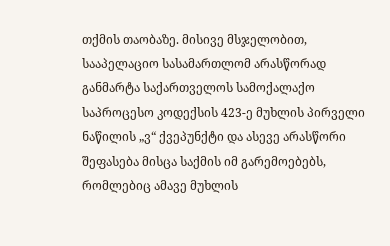თქმის თაობაზე. მისივე მსჯელობით, სააპელაციო სასამართლომ არასწორად განმარტა საქართველოს სამოქალაქო საპროცესო კოდექსის 423-ე მუხლის პირველი ნაწილის „ვ“ ქვეპუნქტი და ასევე არასწორი შეფასება მისცა საქმის იმ გარემოებებს, რომლებიც ამავე მუხლის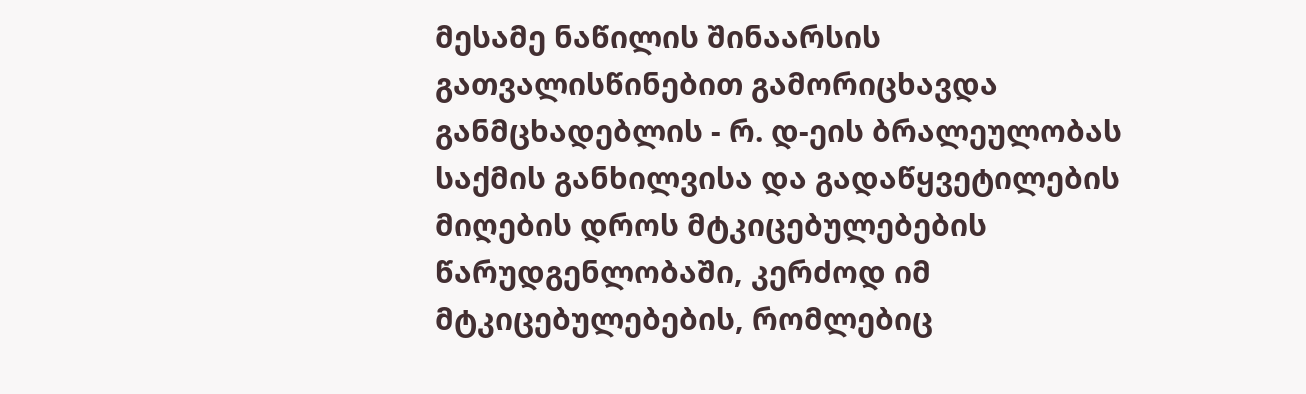მესამე ნაწილის შინაარსის გათვალისწინებით გამორიცხავდა განმცხადებლის - რ. დ-ეის ბრალეულობას საქმის განხილვისა და გადაწყვეტილების მიღების დროს მტკიცებულებების წარუდგენლობაში, კერძოდ იმ მტკიცებულებების, რომლებიც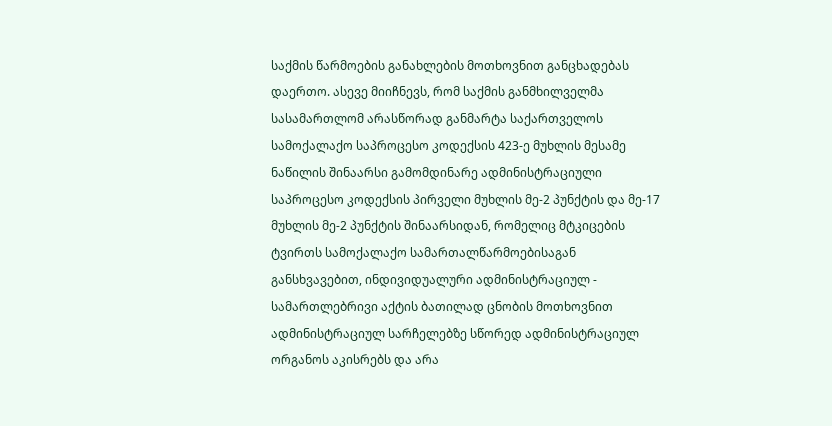საქმის წარმოების განახლების მოთხოვნით განცხადებას დაერთო. ასევე მიიჩნევს, რომ საქმის განმხილველმა სასამართლომ არასწორად განმარტა საქართველოს სამოქალაქო საპროცესო კოდექსის 423-ე მუხლის მესამე ნაწილის შინაარსი გამომდინარე ადმინისტრაციული საპროცესო კოდექსის პირველი მუხლის მე-2 პუნქტის და მე-17 მუხლის მე-2 პუნქტის შინაარსიდან, რომელიც მტკიცების ტვირთს სამოქალაქო სამართალწარმოებისაგან განსხვავებით, ინდივიდუალური ადმინისტრაციულ - სამართლებრივი აქტის ბათილად ცნობის მოთხოვნით ადმინისტრაციულ სარჩელებზე სწორედ ადმინისტრაციულ ორგანოს აკისრებს და არა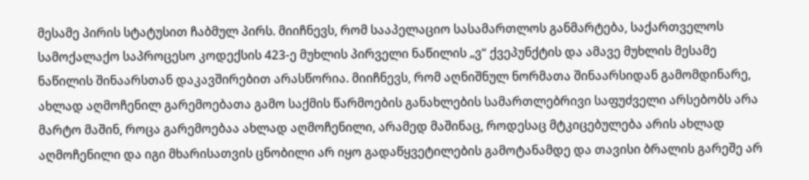მესამე პირის სტატუსით ჩაბმულ პირს. მიიჩნევს, რომ სააპელაციო სასამართლოს განმარტება, საქართველოს სამოქალაქო საპროცესო კოდექსის 423-ე მუხლის პირველი ნაწილის „ვ“ ქვეპუნქტის და ამავე მუხლის მესამე ნაწილის შინაარსთან დაკავშირებით არასწორია. მიიჩნევს, რომ აღნიშნულ ნორმათა შინაარსიდან გამომდინარე, ახლად აღმოჩენილ გარემოებათა გამო საქმის წარმოების განახლების სამართლებრივი საფუძველი არსებობს არა მარტო მაშინ, როცა გარემოებაა ახლად აღმოჩენილი, არამედ მაშინაც, როდესაც მტკიცებულება არის ახლად აღმოჩენილი და იგი მხარისათვის ცნობილი არ იყო გადაწყვეტილების გამოტანამდე და თავისი ბრალის გარეშე არ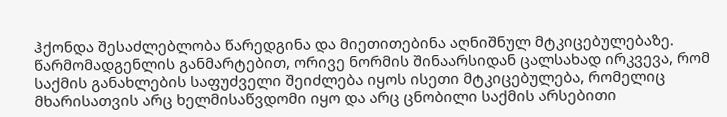ჰქონდა შესაძლებლობა წარედგინა და მიეთითებინა აღნიშნულ მტკიცებულებაზე. წარმომადგენლის განმარტებით, ორივე ნორმის შინაარსიდან ცალსახად ირკვევა, რომ საქმის განახლების საფუძველი შეიძლება იყოს ისეთი მტკიცებულება, რომელიც მხარისათვის არც ხელმისაწვდომი იყო და არც ცნობილი საქმის არსებითი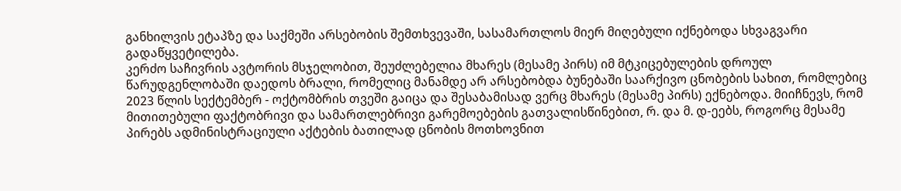განხილვის ეტაპზე და საქმეში არსებობის შემთხვევაში, სასამართლოს მიერ მიღებული იქნებოდა სხვაგვარი გადაწყვეტილება.
კერძო საჩივრის ავტორის მსჯელობით, შეუძლებელია მხარეს (მესამე პირს) იმ მტკიცებულების დროულ წარუდგენლობაში დაედოს ბრალი, რომელიც მანამდე არ არსებობდა ბუნებაში საარქივო ცნობების სახით, რომლებიც 2023 წლის სექტემბერ - ოქტომბრის თვეში გაიცა და შესაბამისად ვერც მხარეს (მესამე პირს) ექნებოდა. მიიჩნევს, რომ მითითებული ფაქტობრივი და სამართლებრივი გარემოებების გათვალისწინებით, რ. და მ. დ-ეებს, როგორც მესამე პირებს ადმინისტრაციული აქტების ბათილად ცნობის მოთხოვნით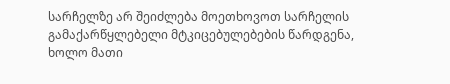სარჩელზე არ შეიძლება მოეთხოვოთ სარჩელის გამაქარწყლებელი მტკიცებულებების წარდგენა, ხოლო მათი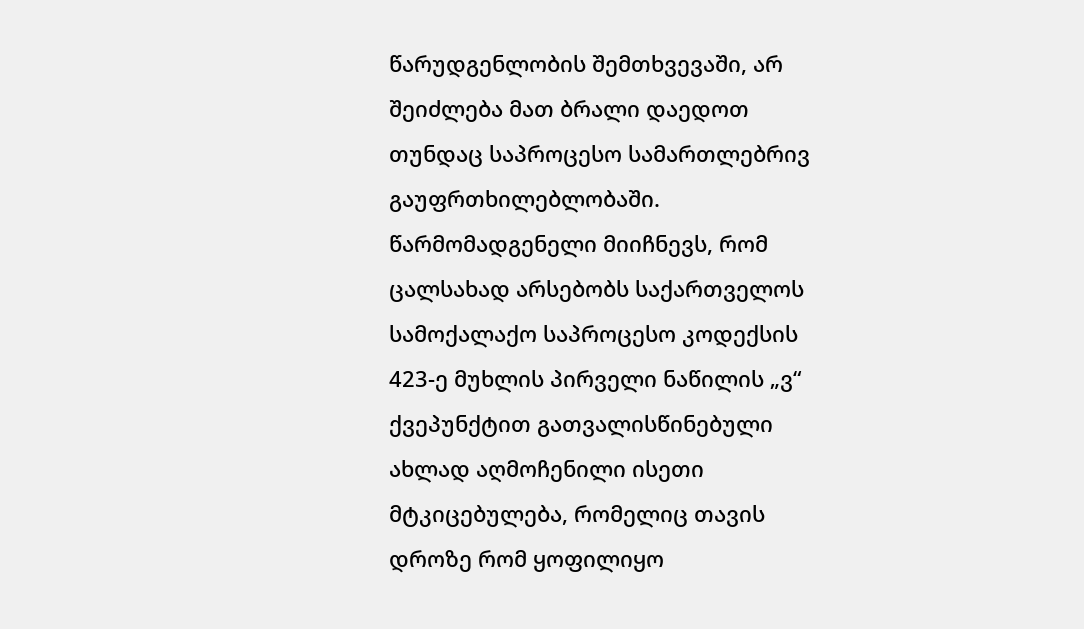წარუდგენლობის შემთხვევაში, არ შეიძლება მათ ბრალი დაედოთ თუნდაც საპროცესო სამართლებრივ გაუფრთხილებლობაში. წარმომადგენელი მიიჩნევს, რომ ცალსახად არსებობს საქართველოს სამოქალაქო საპროცესო კოდექსის 423-ე მუხლის პირველი ნაწილის „ვ“ ქვეპუნქტით გათვალისწინებული ახლად აღმოჩენილი ისეთი მტკიცებულება, რომელიც თავის დროზე რომ ყოფილიყო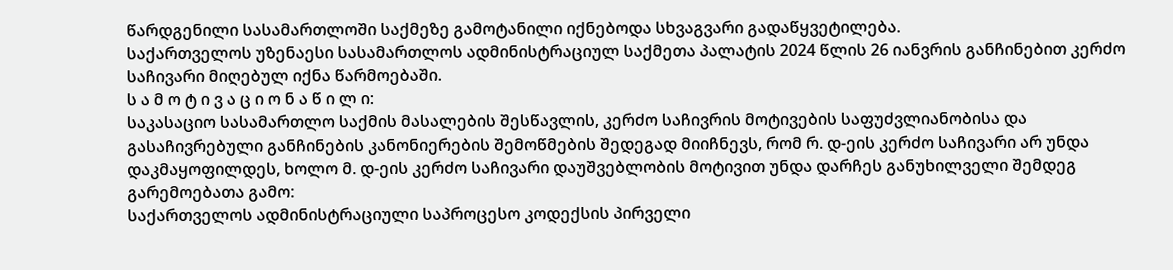წარდგენილი სასამართლოში საქმეზე გამოტანილი იქნებოდა სხვაგვარი გადაწყვეტილება.
საქართველოს უზენაესი სასამართლოს ადმინისტრაციულ საქმეთა პალატის 2024 წლის 26 იანვრის განჩინებით კერძო საჩივარი მიღებულ იქნა წარმოებაში.
ს ა მ ო ტ ი ვ ა ც ი ო ნ ა წ ი ლ ი:
საკასაციო სასამართლო საქმის მასალების შესწავლის, კერძო საჩივრის მოტივების საფუძვლიანობისა და გასაჩივრებული განჩინების კანონიერების შემოწმების შედეგად მიიჩნევს, რომ რ. დ-ეის კერძო საჩივარი არ უნდა დაკმაყოფილდეს, ხოლო მ. დ-ეის კერძო საჩივარი დაუშვებლობის მოტივით უნდა დარჩეს განუხილველი შემდეგ გარემოებათა გამო:
საქართველოს ადმინისტრაციული საპროცესო კოდექსის პირველი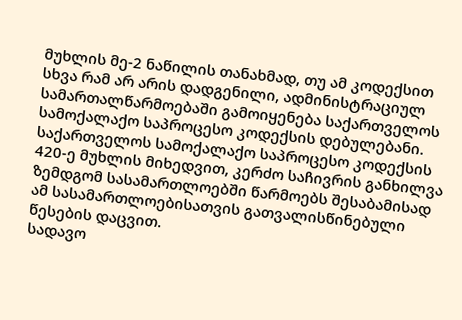მუხლის მე-2 ნაწილის თანახმად, თუ ამ კოდექსით სხვა რამ არ არის დადგენილი, ადმინისტრაციულ სამართალწარმოებაში გამოიყენება საქართველოს სამოქალაქო საპროცესო კოდექსის დებულებანი.
საქართველოს სამოქალაქო საპროცესო კოდექსის 420-ე მუხლის მიხედვით, კერძო საჩივრის განხილვა ზემდგომ სასამართლოებში წარმოებს შესაბამისად ამ სასამართლოებისათვის გათვალისწინებული წესების დაცვით.
სადავო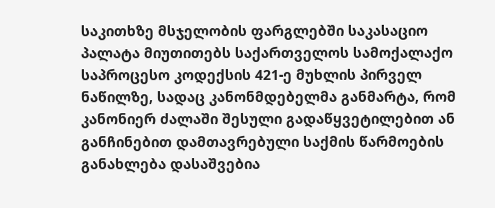საკითხზე მსჯელობის ფარგლებში საკასაციო პალატა მიუთითებს საქართველოს სამოქალაქო საპროცესო კოდექსის 421-ე მუხლის პირველ ნაწილზე, სადაც კანონმდებელმა განმარტა, რომ კანონიერ ძალაში შესული გადაწყვეტილებით ან განჩინებით დამთავრებული საქმის წარმოების განახლება დასაშვებია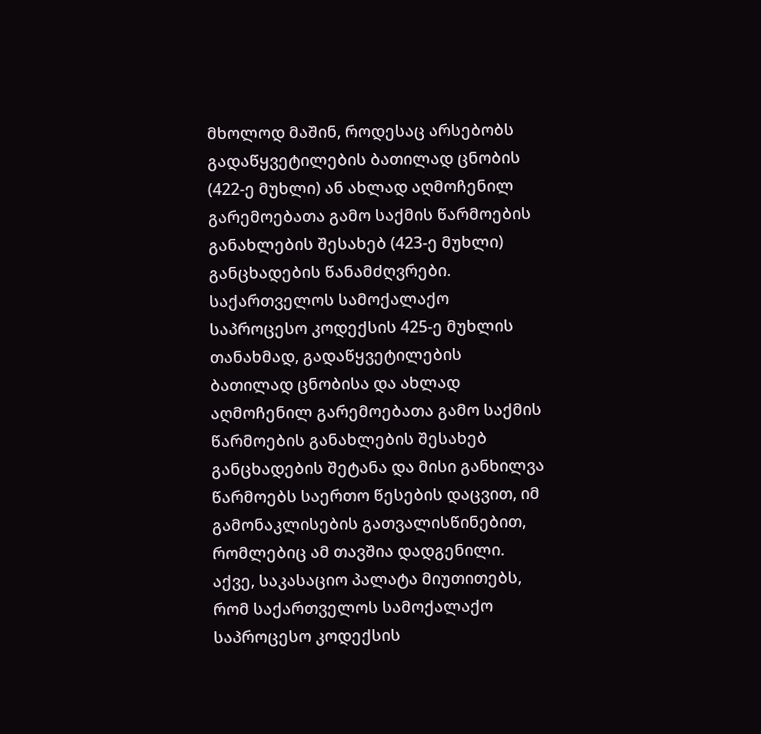მხოლოდ მაშინ, როდესაც არსებობს გადაწყვეტილების ბათილად ცნობის (422-ე მუხლი) ან ახლად აღმოჩენილ გარემოებათა გამო საქმის წარმოების განახლების შესახებ (423-ე მუხლი) განცხადების წანამძღვრები.
საქართველოს სამოქალაქო საპროცესო კოდექსის 425-ე მუხლის თანახმად, გადაწყვეტილების ბათილად ცნობისა და ახლად აღმოჩენილ გარემოებათა გამო საქმის წარმოების განახლების შესახებ განცხადების შეტანა და მისი განხილვა წარმოებს საერთო წესების დაცვით, იმ გამონაკლისების გათვალისწინებით, რომლებიც ამ თავშია დადგენილი.
აქვე, საკასაციო პალატა მიუთითებს, რომ საქართველოს სამოქალაქო საპროცესო კოდექსის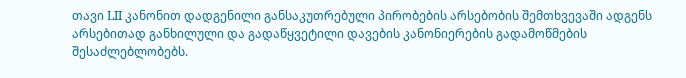თავი LII კანონით დადგენილი განსაკუთრებული პირობების არსებობის შემთხვევაში ადგენს არსებითად განხილული და გადაწყვეტილი დავების კანონიერების გადამოწმების შესაძლებლობებს.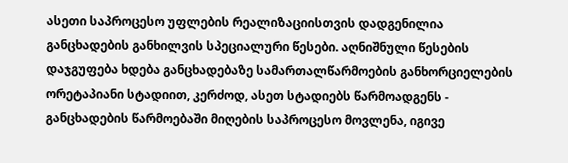ასეთი საპროცესო უფლების რეალიზაციისთვის დადგენილია განცხადების განხილვის სპეციალური წესები. აღნიშნული წესების დაჯგუფება ხდება განცხადებაზე სამართალწარმოების განხორციელების ორეტაპიანი სტადიით, კერძოდ, ასეთ სტადიებს წარმოადგენს - განცხადების წარმოებაში მიღების საპროცესო მოვლენა, იგივე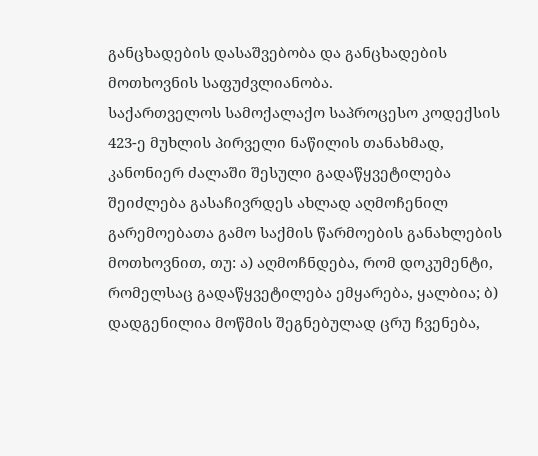განცხადების დასაშვებობა და განცხადების მოთხოვნის საფუძვლიანობა.
საქართველოს სამოქალაქო საპროცესო კოდექსის 423-ე მუხლის პირველი ნაწილის თანახმად, კანონიერ ძალაში შესული გადაწყვეტილება შეიძლება გასაჩივრდეს ახლად აღმოჩენილ გარემოებათა გამო საქმის წარმოების განახლების მოთხოვნით, თუ: ა) აღმოჩნდება, რომ დოკუმენტი, რომელსაც გადაწყვეტილება ემყარება, ყალბია; ბ) დადგენილია მოწმის შეგნებულად ცრუ ჩვენება,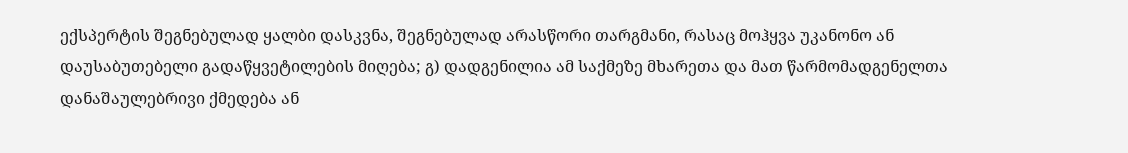ექსპერტის შეგნებულად ყალბი დასკვნა, შეგნებულად არასწორი თარგმანი, რასაც მოჰყვა უკანონო ან დაუსაბუთებელი გადაწყვეტილების მიღება; გ) დადგენილია ამ საქმეზე მხარეთა და მათ წარმომადგენელთა დანაშაულებრივი ქმედება ან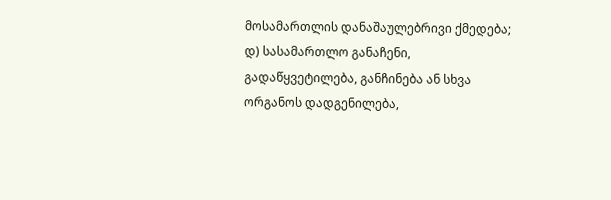მოსამართლის დანაშაულებრივი ქმედება; დ) სასამართლო განაჩენი, გადაწყვეტილება, განჩინება ან სხვა ორგანოს დადგენილება,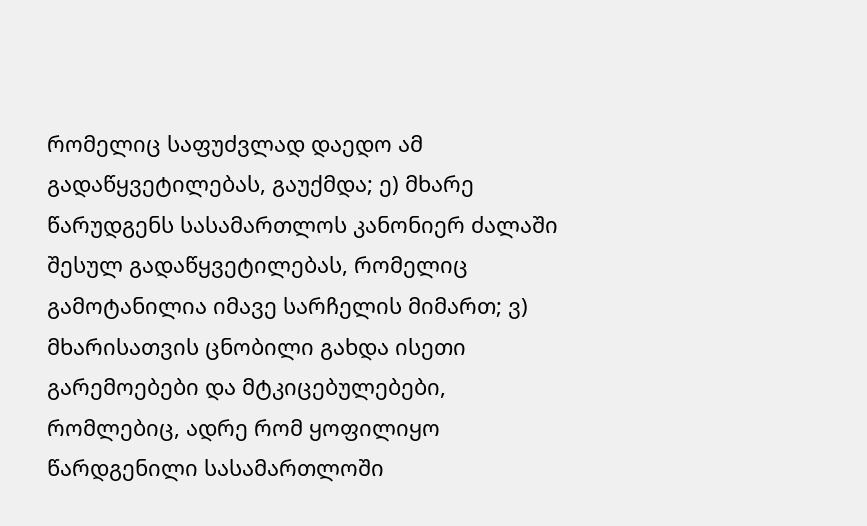რომელიც საფუძვლად დაედო ამ გადაწყვეტილებას, გაუქმდა; ე) მხარე წარუდგენს სასამართლოს კანონიერ ძალაში შესულ გადაწყვეტილებას, რომელიც გამოტანილია იმავე სარჩელის მიმართ; ვ) მხარისათვის ცნობილი გახდა ისეთი გარემოებები და მტკიცებულებები, რომლებიც, ადრე რომ ყოფილიყო წარდგენილი სასამართლოში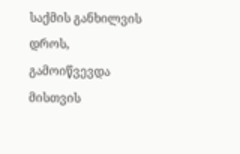საქმის განხილვის დროს, გამოიწვევდა მისთვის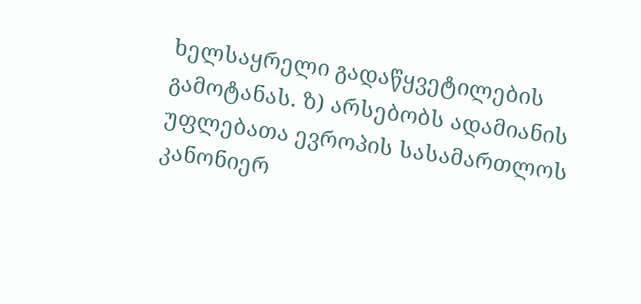ხელსაყრელი გადაწყვეტილების გამოტანას. ზ) არსებობს ადამიანის უფლებათა ევროპის სასამართლოს კანონიერ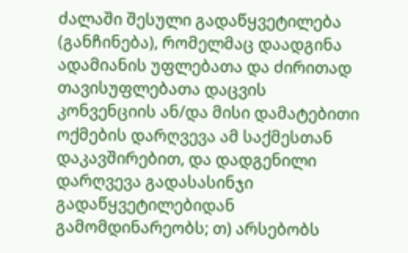ძალაში შესული გადაწყვეტილება (განჩინება), რომელმაც დაადგინა ადამიანის უფლებათა და ძირითად თავისუფლებათა დაცვის კონვენციის ან/და მისი დამატებითი ოქმების დარღვევა ამ საქმესთან დაკავშირებით, და დადგენილი დარღვევა გადასასინჯი გადაწყვეტილებიდან გამომდინარეობს; თ) არსებობს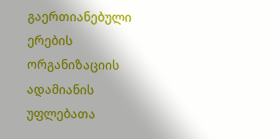გაერთიანებული ერების ორგანიზაციის ადამიანის უფლებათა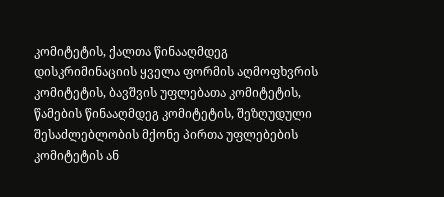კომიტეტის, ქალთა წინააღმდეგ დისკრიმინაციის ყველა ფორმის აღმოფხვრის კომიტეტის, ბავშვის უფლებათა კომიტეტის, წამების წინააღმდეგ კომიტეტის, შეზღუდული შესაძლებლობის მქონე პირთა უფლებების კომიტეტის ან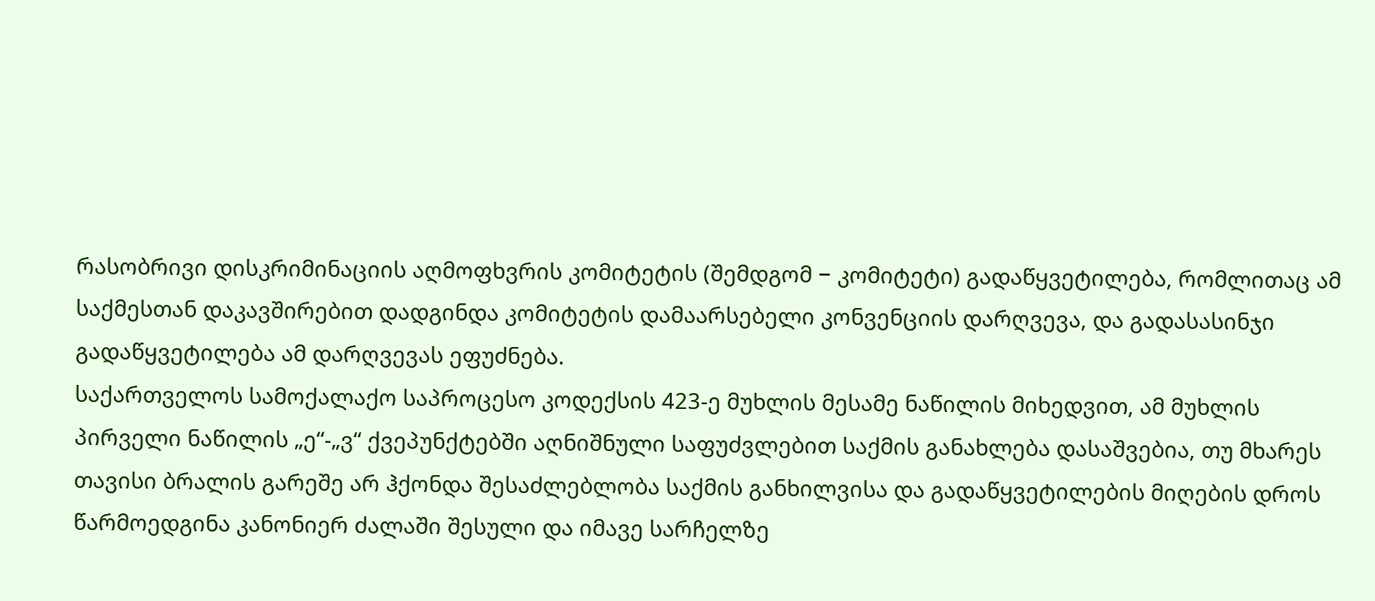რასობრივი დისკრიმინაციის აღმოფხვრის კომიტეტის (შემდგომ − კომიტეტი) გადაწყვეტილება, რომლითაც ამ საქმესთან დაკავშირებით დადგინდა კომიტეტის დამაარსებელი კონვენციის დარღვევა, და გადასასინჯი გადაწყვეტილება ამ დარღვევას ეფუძნება.
საქართველოს სამოქალაქო საპროცესო კოდექსის 423-ე მუხლის მესამე ნაწილის მიხედვით, ამ მუხლის პირველი ნაწილის „ე“-„ვ“ ქვეპუნქტებში აღნიშნული საფუძვლებით საქმის განახლება დასაშვებია, თუ მხარეს თავისი ბრალის გარეშე არ ჰქონდა შესაძლებლობა საქმის განხილვისა და გადაწყვეტილების მიღების დროს წარმოედგინა კანონიერ ძალაში შესული და იმავე სარჩელზე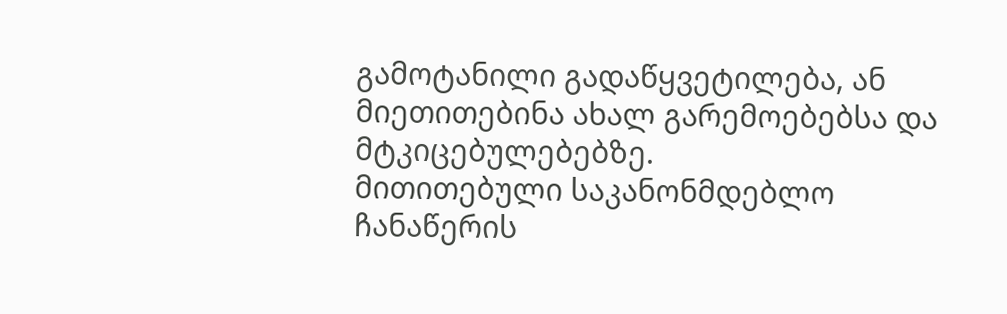გამოტანილი გადაწყვეტილება, ან მიეთითებინა ახალ გარემოებებსა და მტკიცებულებებზე.
მითითებული საკანონმდებლო ჩანაწერის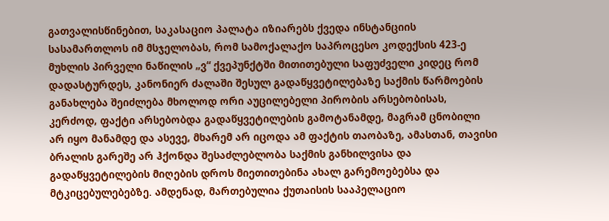გათვალისწინებით, საკასაციო პალატა იზიარებს ქვედა ინსტანციის სასამართლოს იმ მსჯელობას, რომ სამოქალაქო საპროცესო კოდექსის 423-ე მუხლის პირველი ნაწილის „ვ“ ქვეპუნქტში მითითებული საფუძველი კიდეც რომ დადასტურდეს, კანონიერ ძალაში შესულ გადაწყვეტილებაზე საქმის წარმოების განახლება შეიძლება მხოლოდ ორი აუცილებელი პირობის არსებობისას, კერძოდ, ფაქტი არსებობდა გადაწყვეტილების გამოტანამდე, მაგრამ ცნობილი არ იყო მანამდე და ასევე, მხარემ არ იცოდა ამ ფაქტის თაობაზე, ამასთან, თავისი ბრალის გარეშე არ ჰქონდა შესაძლებლობა საქმის განხილვისა და გადაწყვეტილების მიღების დროს მიეთითებინა ახალ გარემოებებსა და მტკიცებულებებზე. ამდენად, მართებულია ქუთაისის სააპელაციო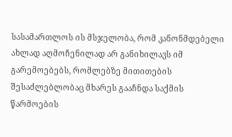სასამართლოს ის მსჯელობა, რომ კანონმდებელი ახლად აღმოჩენილად არ განიხილავს იმ გარემოებებს, რომლებზე მითითების შესაძლებლობაც მხარეს გააჩნდა საქმის წარმოების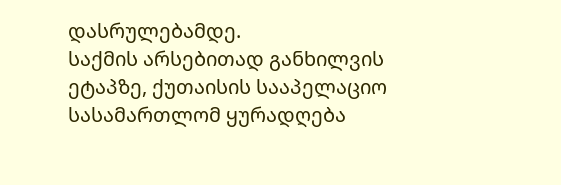დასრულებამდე.
საქმის არსებითად განხილვის ეტაპზე, ქუთაისის სააპელაციო სასამართლომ ყურადღება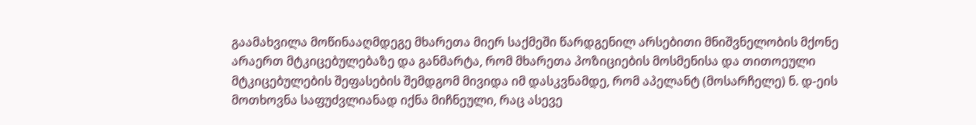გაამახვილა მოწინააღმდეგე მხარეთა მიერ საქმეში წარდგენილ არსებითი მნიშვნელობის მქონე არაერთ მტკიცებულებაზე და განმარტა, რომ მხარეთა პოზიციების მოსმენისა და თითოეული მტკიცებულების შეფასების შემდგომ მივიდა იმ დასკვნამდე, რომ აპელანტ (მოსარჩელე) ნ. დ-ეის მოთხოვნა საფუძვლიანად იქნა მიჩნეული, რაც ასევე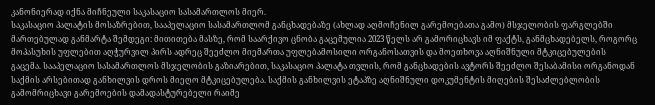კანონიერად იქნა მიჩნეული საკასაციო სასამართლოს მიერ.
საკასაციო პალატის მოსაზრებით, სააპელაციო სასამართლომ განცხადებაზე (ახლად აღმოჩენილ გარემოებათა გამო) მსჯელობის ფარგლებში მართებულად განმარტა შემდეგი: მითითება მასზე, რომ საარქივო ცნობა გაცემულია 2023 წელს არ გამორიცხავს იმ ფაქტს, განმცხადებელს, როგორც მოპასუხის უფლებით აღჭურვილ პირს ადრეც შეეძლო მიემართა უფლებამოსილი ორგანოსათვის და მოეთხოვა აღნიშნული მტკიცებულების გაცემა. სააპელაციო სასამართლოს მსჯელობის გაზიარებით, საკასაციო პალატა თვლის, რომ განცხადების ავტორს შეეძლო შესაბამისი ორგანოდან საქმის არსებითად განხილვის დროს მიეღო მტკიცებულება. საქმის განხილვის ეტაპზე აღნიშნული დოკუმენტის მიღების შესაძლებლობის გამომრიცხავი გარემოების დამადასტურებელი რაიმე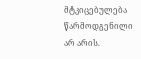მტკიცებულება წარმოდგენილი არ არის.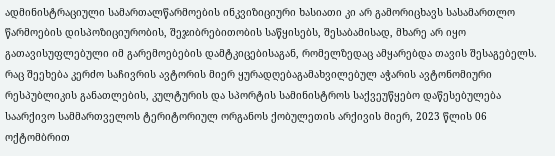ადმინისტრაციული სამართალწარმოების ინკვიზიციური ხასიათი კი არ გამორიცხავს სასამართლო წარმოების დისპოზიციურობის, შეჯიბრებითობის საწყისებს, შესაბამისად, მხარე არ იყო გათავისუფლებული იმ გარემოებების დამტკიცებისაგან, რომელზედაც ამყარებდა თავის შესაგებელს.
რაც შეეხება კერძო საჩივრის ავტორის მიერ ყურადღებაგამახვილებულ აჭარის ავტონომიური რესპუბლიკის განათლების, კულტურის და სპორტის სამინისტროს საქვეუწყებო დაწესებულება საარქივო სამმართველოს ტერიტორიულ ორგანოს ქობულეთის არქივის მიერ, 2023 წლის 06 ოქტომბრით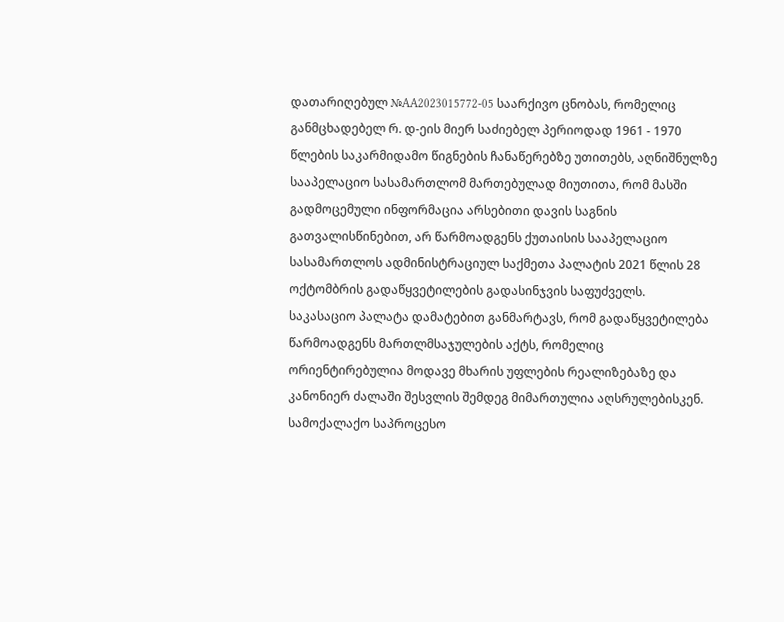დათარიღებულ №AA2023015772-05 საარქივო ცნობას, რომელიც განმცხადებელ რ. დ-ეის მიერ საძიებელ პერიოდად 1961 - 1970 წლების საკარმიდამო წიგნების ჩანაწერებზე უთითებს, აღნიშნულზე სააპელაციო სასამართლომ მართებულად მიუთითა, რომ მასში გადმოცემული ინფორმაცია არსებითი დავის საგნის გათვალისწინებით, არ წარმოადგენს ქუთაისის სააპელაციო სასამართლოს ადმინისტრაციულ საქმეთა პალატის 2021 წლის 28 ოქტომბრის გადაწყვეტილების გადასინჯვის საფუძველს.
საკასაციო პალატა დამატებით განმარტავს, რომ გადაწყვეტილება წარმოადგენს მართლმსაჯულების აქტს, რომელიც ორიენტირებულია მოდავე მხარის უფლების რეალიზებაზე და კანონიერ ძალაში შესვლის შემდეგ მიმართულია აღსრულებისკენ. სამოქალაქო საპროცესო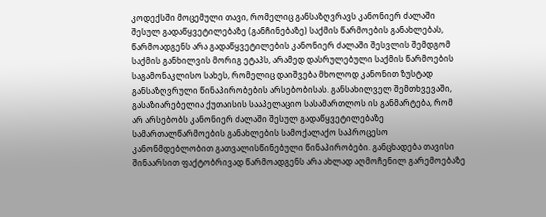კოდექსში მოცემული თავი, რომელიც განსაზღვრავს კანონიერ ძალაში შესულ გადაწყვეტილებაზე (განჩინებაზე) საქმის წარმოების განახლებას, წარმოადგენს არა გადაწყვეტილების კანონიერ ძალაში შესვლის შემდგომ საქმის განხილვის მორიგ ეტაპს, არამედ დასრულებული საქმის წარმოების საგამონაკლისო სახეს, რომელიც დაიშვება მხოლოდ კანონით ზუსტად განსაზღვრული წინაპირობების არსებობისას. განსახილველ შემთხვევაში, გასაზიარებელია ქუთაისის სააპელაციო სასამართლოს ის განმარტება, რომ არ არსებობს კანონიერ ძალაში შესულ გადაწყვეტილებაზე სამართალწარმოების განახლების სამოქალაქო საპროცესო კანონმდებლობით გათვალისწინებული წინაპირობები. განცხადება თავისი შინაარსით ფაქტობრივად წარმოადგენს არა ახლად აღმოჩენილ გარემოებაზე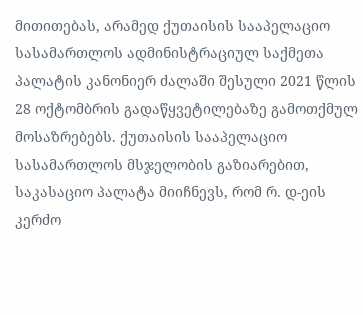მითითებას, არამედ ქუთაისის სააპელაციო სასამართლოს ადმინისტრაციულ საქმეთა პალატის კანონიერ ძალაში შესული 2021 წლის 28 ოქტომბრის გადაწყვეტილებაზე გამოთქმულ მოსაზრებებს. ქუთაისის სააპელაციო სასამართლოს მსჯელობის გაზიარებით, საკასაციო პალატა მიიჩნევს, რომ რ. დ-ეის კერძო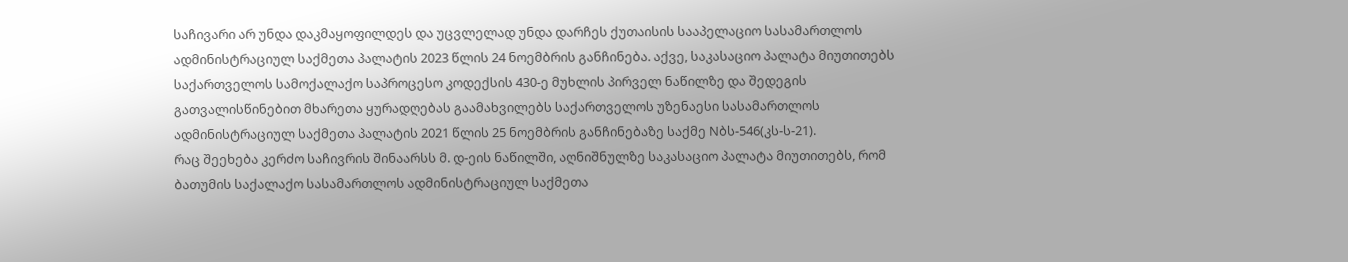საჩივარი არ უნდა დაკმაყოფილდეს და უცვლელად უნდა დარჩეს ქუთაისის სააპელაციო სასამართლოს ადმინისტრაციულ საქმეთა პალატის 2023 წლის 24 ნოემბრის განჩინება. აქვე, საკასაციო პალატა მიუთითებს საქართველოს სამოქალაქო საპროცესო კოდექსის 430-ე მუხლის პირველ ნაწილზე და შედეგის გათვალისწინებით მხარეთა ყურადღებას გაამახვილებს საქართველოს უზენაესი სასამართლოს ადმინისტრაციულ საქმეთა პალატის 2021 წლის 25 ნოემბრის განჩინებაზე საქმე Nბს-546(კს-ს-21).
რაც შეეხება კერძო საჩივრის შინაარსს მ. დ-ეის ნაწილში, აღნიშნულზე საკასაციო პალატა მიუთითებს, რომ ბათუმის საქალაქო სასამართლოს ადმინისტრაციულ საქმეთა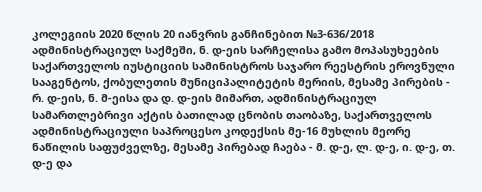კოლეგიის 2020 წლის 20 იანვრის განჩინებით №3-636/2018 ადმინისტრაციულ საქმეში, ნ. დ-ეის სარჩელისა გამო მოპასუხეების საქართველოს იუსტიციის სამინისტროს საჯარო რეესტრის ეროვნული სააგენტოს, ქობულეთის მუნიციპალიტეტის მერიის, მესამე პირების - რ. დ-ეის, ნ. მ-ეისა და დ. დ-ეის მიმართ, ადმინისტრაციულ სამართლებრივი აქტის ბათილად ცნობის თაობაზე, საქართველოს ადმინისტრაციული საპროცესო კოდექსის მე-16 მუხლის მეორე ნაწილის საფუძველზე, მესამე პირებად ჩაება - მ. დ-ე, ლ. დ-ე, ი. დ-ე, თ. დ-ე და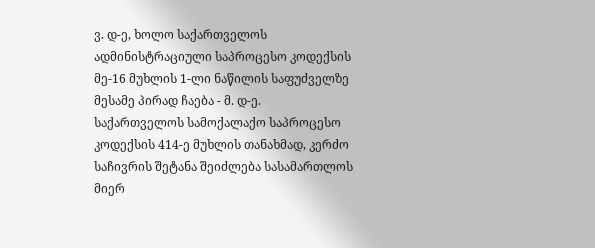ვ. დ-ე, ხოლო საქართველოს ადმინისტრაციული საპროცესო კოდექსის მე-16 მუხლის 1-ლი ნაწილის საფუძველზე მესამე პირად ჩაება - მ. დ-ე.
საქართველოს სამოქალაქო საპროცესო კოდექსის 414-ე მუხლის თანახმად, კერძო საჩივრის შეტანა შეიძლება სასამართლოს მიერ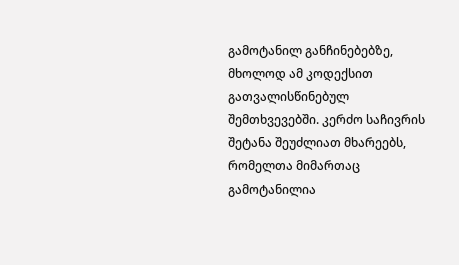გამოტანილ განჩინებებზე, მხოლოდ ამ კოდექსით გათვალისწინებულ შემთხვევებში. კერძო საჩივრის შეტანა შეუძლიათ მხარეებს, რომელთა მიმართაც გამოტანილია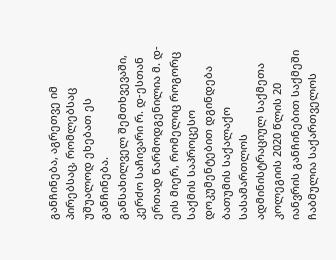განჩინება, აგრეთვე იმ პირებსაც, რომლებსაც უშუალოდ ეხებათ ეს განჩინება.
განსახილველ შემთხვევაში, კერძო საჩივარი რ. დ-ესთან ერთად წარმოდგენილია მ. დ-ეის მიერ, რომელიც როგორც საქმის საპროცესო დოკუმენტებით დგინდება ბათუმის საქალაქო სასამართლოს ადმინისტრაციულ საქმეთა კოლეგიის 2020 წლის 20 იანვრის განჩინებით საქმეში ჩაბმულია საქართველოს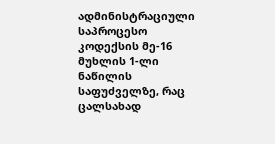ადმინისტრაციული საპროცესო კოდექსის მე-16 მუხლის 1-ლი ნაწილის საფუძველზე, რაც ცალსახად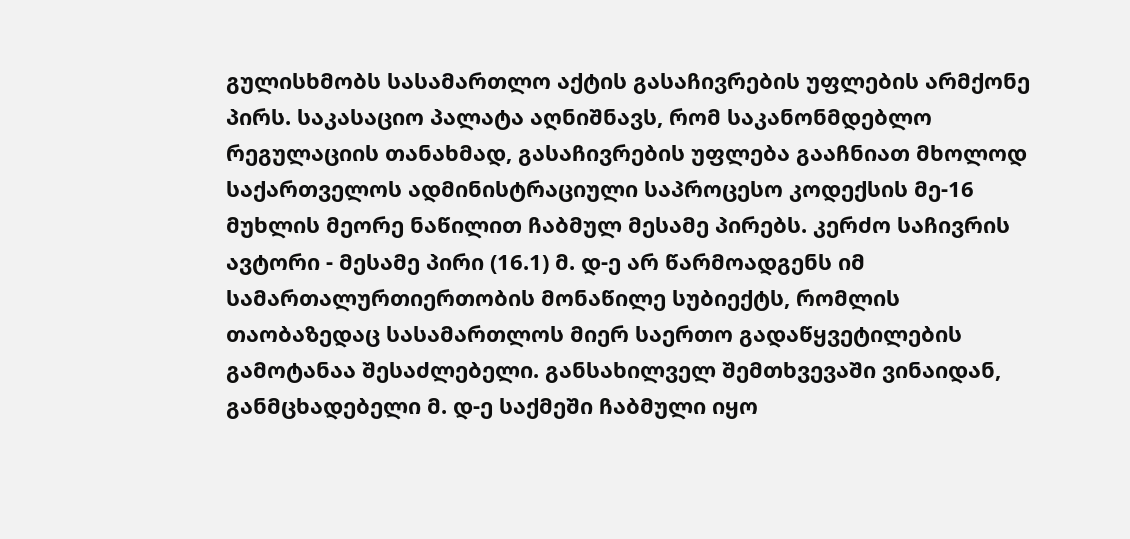გულისხმობს სასამართლო აქტის გასაჩივრების უფლების არმქონე პირს. საკასაციო პალატა აღნიშნავს, რომ საკანონმდებლო რეგულაციის თანახმად, გასაჩივრების უფლება გააჩნიათ მხოლოდ საქართველოს ადმინისტრაციული საპროცესო კოდექსის მე-16 მუხლის მეორე ნაწილით ჩაბმულ მესამე პირებს. კერძო საჩივრის ავტორი - მესამე პირი (16.1) მ. დ-ე არ წარმოადგენს იმ სამართალურთიერთობის მონაწილე სუბიექტს, რომლის თაობაზედაც სასამართლოს მიერ საერთო გადაწყვეტილების გამოტანაა შესაძლებელი. განსახილველ შემთხვევაში ვინაიდან, განმცხადებელი მ. დ-ე საქმეში ჩაბმული იყო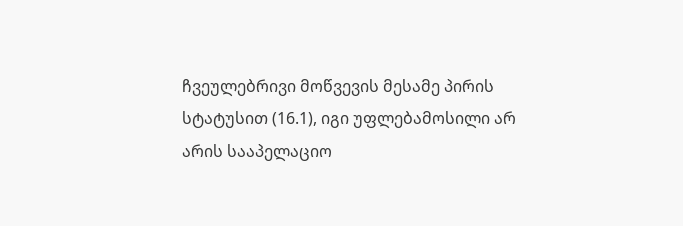ჩვეულებრივი მოწვევის მესამე პირის სტატუსით (16.1), იგი უფლებამოსილი არ არის სააპელაციო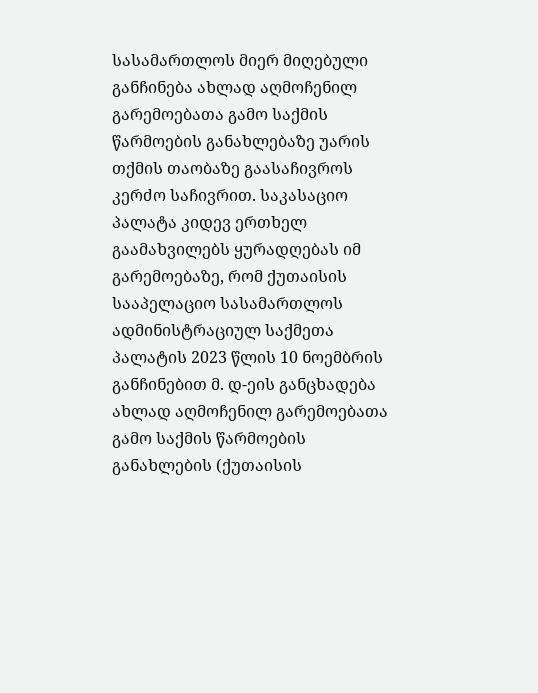სასამართლოს მიერ მიღებული განჩინება ახლად აღმოჩენილ გარემოებათა გამო საქმის წარმოების განახლებაზე უარის თქმის თაობაზე გაასაჩივროს კერძო საჩივრით. საკასაციო პალატა კიდევ ერთხელ გაამახვილებს ყურადღებას იმ გარემოებაზე, რომ ქუთაისის სააპელაციო სასამართლოს ადმინისტრაციულ საქმეთა პალატის 2023 წლის 10 ნოემბრის განჩინებით მ. დ-ეის განცხადება ახლად აღმოჩენილ გარემოებათა გამო საქმის წარმოების განახლების (ქუთაისის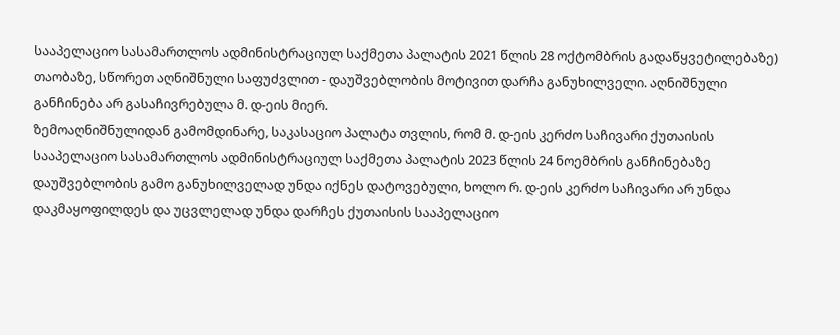სააპელაციო სასამართლოს ადმინისტრაციულ საქმეთა პალატის 2021 წლის 28 ოქტომბრის გადაწყვეტილებაზე) თაობაზე, სწორეთ აღნიშნული საფუძვლით - დაუშვებლობის მოტივით დარჩა განუხილველი. აღნიშნული განჩინება არ გასაჩივრებულა მ. დ-ეის მიერ.
ზემოაღნიშნულიდან გამომდინარე, საკასაციო პალატა თვლის, რომ მ. დ-ეის კერძო საჩივარი ქუთაისის სააპელაციო სასამართლოს ადმინისტრაციულ საქმეთა პალატის 2023 წლის 24 ნოემბრის განჩინებაზე დაუშვებლობის გამო განუხილველად უნდა იქნეს დატოვებული, ხოლო რ. დ-ეის კერძო საჩივარი არ უნდა დაკმაყოფილდეს და უცვლელად უნდა დარჩეს ქუთაისის სააპელაციო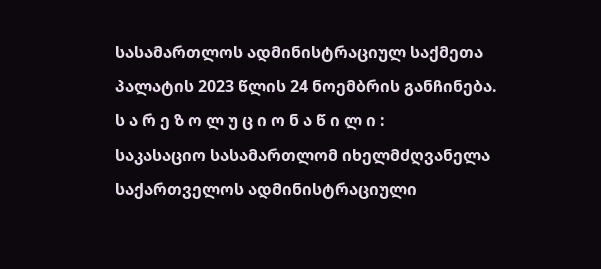სასამართლოს ადმინისტრაციულ საქმეთა პალატის 2023 წლის 24 ნოემბრის განჩინება.
ს ა რ ე ზ ო ლ უ ც ი ო ნ ა წ ი ლ ი :
საკასაციო სასამართლომ იხელმძღვანელა საქართველოს ადმინისტრაციული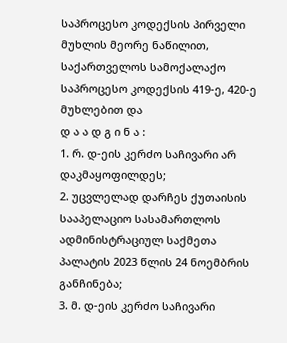საპროცესო კოდექსის პირველი მუხლის მეორე ნაწილით, საქართველოს სამოქალაქო საპროცესო კოდექსის 419-ე, 420-ე მუხლებით და
დ ა ა დ გ ი ნ ა :
1. რ. დ-ეის კერძო საჩივარი არ დაკმაყოფილდეს;
2. უცვლელად დარჩეს ქუთაისის სააპელაციო სასამართლოს ადმინისტრაციულ საქმეთა პალატის 2023 წლის 24 ნოემბრის განჩინება;
3. მ. დ-ეის კერძო საჩივარი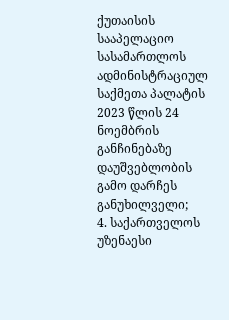ქუთაისის სააპელაციო სასამართლოს ადმინისტრაციულ საქმეთა პალატის 2023 წლის 24 ნოემბრის განჩინებაზე დაუშვებლობის გამო დარჩეს განუხილველი;
4. საქართველოს უზენაესი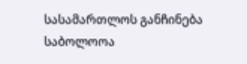სასამართლოს განჩინება საბოლოოა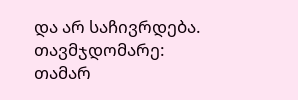და არ საჩივრდება.
თავმჯდომარე: თამარ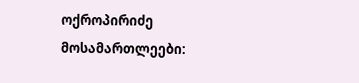ოქროპირიძე
მოსამართლეები: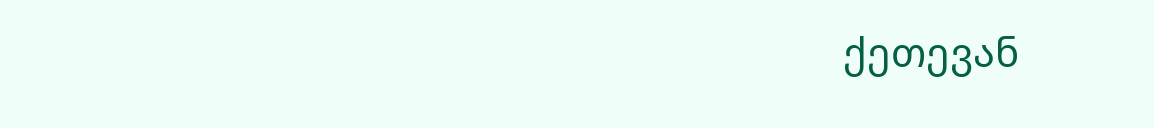ქეთევან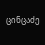ცინცაძე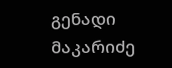გენადი მაკარიძე